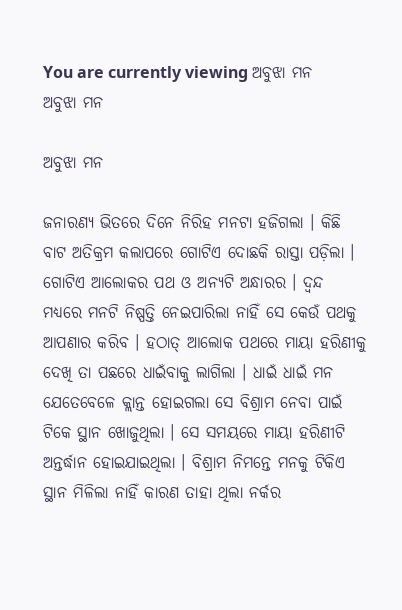You are currently viewing ଅବୁଝା ମନ
ଅବୁଝା ମନ

ଅବୁଝା ମନ

ଜନାରଣ୍ୟ ଭିତରେ ଦିନେ ନିରିହ ମନଟା ହଜିଗଲା । କିଛି ବାଟ ଅତିକ୍ରମ କଲାପରେ ଗୋଟିଏ ଦୋଛକି ରାସ୍ତା ପଡ଼ିଲା । ଗୋଟିଏ ଆଲୋକର ପଥ ଓ ଅନ୍ୟଟି ଅନ୍ଧାରର । ଦ୍ୱନ୍ଦ ମଧ୍ୟରେ ମନଟି ନିଷ୍ପତ୍ତି ନେଇପାରିଲା ନାହିଁ ସେ କେଉଁ ପଥକୁ ଆପଣାର କରିବ । ହଠାତ୍ ଆଲୋକ ପଥରେ ମାୟା ହରିଣୀକୁ ଦେଖି ତା ପଛରେ ଧାଇଁବାକୁ ଲାଗିଲା । ଧାଇଁ ଧାଇଁ ମନ ଯେତେବେଳେ କ୍ଲାନ୍ତ ହୋଇଗଲା ସେ ବିଶ୍ରାମ ନେବା ପାଇଁ ଟିକେ ସ୍ଥାନ ଖୋଜୁଥିଲା । ସେ ସମୟରେ ମାୟା ହରିଣୀଟି ଅନ୍ତର୍ଦ୍ଧାନ ହୋଇଯାଇଥିଲା । ବିଶ୍ରାମ ନିମନ୍ତେ ମନକୁ ଟିକିଏ ସ୍ଥାନ ମିଳିଲା ନାହିଁ କାରଣ ତାହା ଥିଲା ନର୍କର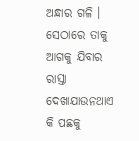ଅନ୍ଧାର ଗଳି । ସେଠାରେ ତାକୁ ଆଗକୁ ଯିବାର ରାସ୍ତା ଦେଖାଯାଉନଥାଏ କି ପଛକୁ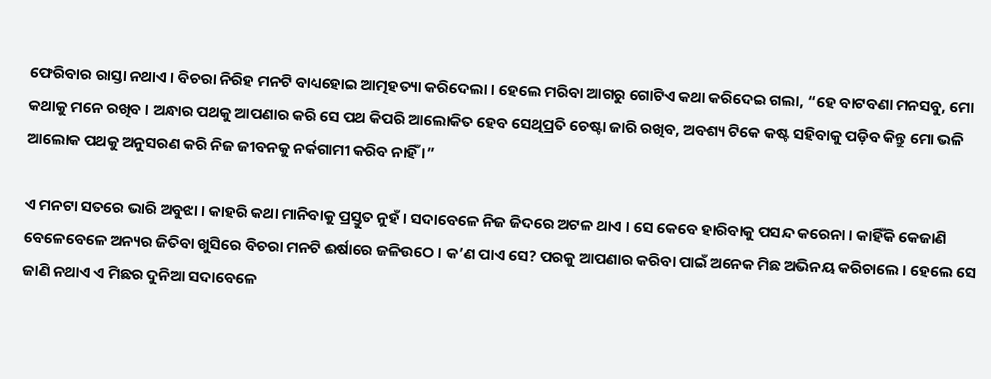ଫେରିବାର ରାସ୍ତା ନଥାଏ । ବିଚରା ନିରିହ ମନଟି ବାଧ୍ୟହୋଇ ଆତ୍ମହତ୍ୟା କରିଦେଲା । ହେଲେ ମରିବା ଆଗରୁ ଗୋଟିଏ କଥା କରିଦେଇ ଗଲା, “ହେ ବାଟବଣା ମନସବୁ, ମୋ କଥାକୁ ମନେ ରଖିବ । ଅନ୍ଧାର ପଥକୁ ଆପଣାର କରି ସେ ପଥ କିପରି ଆଲୋକିତ ହେବ ସେଥିପ୍ରତି ଚେଷ୍ଟା ଜାରି ରଖିବ, ଅବଶ୍ୟ ଟିକେ କଷ୍ଟ ସହିବାକୁ ପଡ଼ିବ କିନ୍ତୁ ମୋ ଭଳି ଆଲୋକ ପଥକୁ ଅନୁସରଣ କରି ନିଜ ଜୀବନକୁ ନର୍କଗାମୀ କରିବ ନାହିଁ ।”

ଏ ମନଟା ସତରେ ଭାରି ଅବୁଝା । କାହରି କଥା ମାନିବାକୁ ପ୍ରସ୍ତୁତ ନୁହଁ । ସଦାବେଳେ ନିଜ ଜିଦରେ ଅଟଳ ଥାଏ । ସେ କେବେ ହାରିବାକୁ ପସନ୍ଦ କରେନା । କାହିଁକି କେଜାଣି ବେଳେବେଳେ ଅନ୍ୟର ଜିତିବା ଖୁସିରେ ବିଚରା ମନଟି ଈର୍ଷାରେ ଜଳିଉଠେ । କ’ଣ ପାଏ ସେ? ପରକୁ ଆପଣାର କରିବା ପାଇଁ ଅନେକ ମିଛ ଅଭିନୟ କରିଚାଲେ । ହେଲେ ସେ ଜାଣି ନଥାଏ ଏ ମିଛର ଦୁନିଆ ସଦାବେଳେ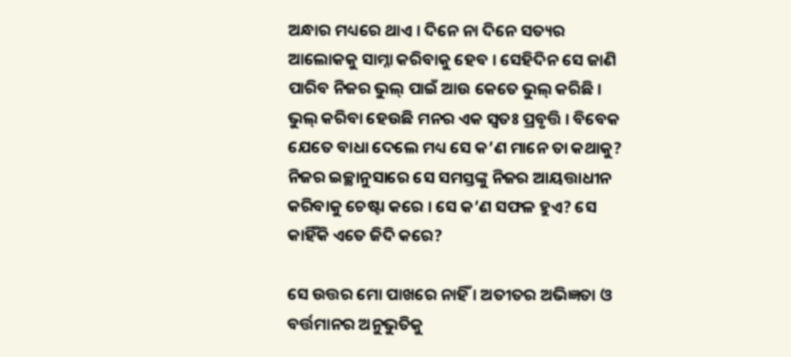ଅନ୍ଧାର ମଧ୍ୟରେ ଥାଏ । ଦିନେ ନା ଦିନେ ସତ୍ୟର ଆଲୋକକୁ ସାମ୍ନା କରିବାକୁ ହେବ । ସେହିଦିନ ସେ ଜାଣି ପାରିବ ନିଜର ଭୁଲ୍ ପାଇଁ ଆଉ କେତେ ଭୁଲ୍ କରିଛି । ଭୁଲ୍ କରିବା ହେଉଛି ମନର ଏକ ସ୍ଵତଃ ପ୍ରବୃତ୍ତି । ବିବେକ ଯେତେ ବାଧା ଦେଲେ ମଧ୍ୟ ସେ କ’ଣ ମାନେ ତା କଥାକୁ? ନିଜର ଇଚ୍ଛାନୁସାରେ ସେ ସମସ୍ତଙ୍କୁ ନିଜର ଆୟତ୍ତାଧୀନ କରିବାକୁ ଚେଷ୍ଟା କରେ । ସେ କ’ଣ ସଫଳ ହୁଏ? ସେ କାହିଁକି ଏତେ ଜିଦି କରେ?

ସେ ଉତ୍ତର ମୋ ପାଖରେ ନାହିଁ । ଅତୀତର ଅଭିଜ୍ଞତା ଓ ବର୍ତ୍ତମାନର ଅନୁଭୁତିକୁ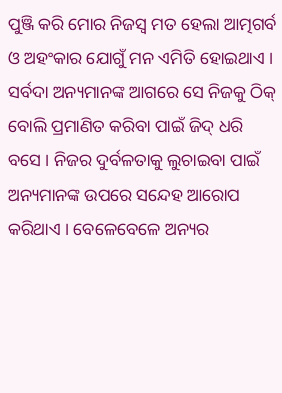ପୁଞ୍ଜି କରି ମୋର ନିଜସ୍ୱ ମତ ହେଲା ଆତ୍ମଗର୍ବ ଓ ଅହଂକାର ଯୋଗୁଁ ମନ ଏମିତି ହୋଇଥାଏ । ସର୍ବଦା ଅନ୍ୟମାନଙ୍କ ଆଗରେ ସେ ନିଜକୁ ଠିକ୍ ବୋଲି ପ୍ରମାଣିତ କରିବା ପାଇଁ ଜିଦ୍ ଧରି ବସେ । ନିଜର ଦୁର୍ବଳତାକୁ ଲୁଚାଇବା ପାଇଁ ଅନ୍ୟମାନଙ୍କ ଉପରେ ସନ୍ଦେହ ଆରୋପ କରିଥାଏ । ବେଳେବେଳେ ଅନ୍ୟର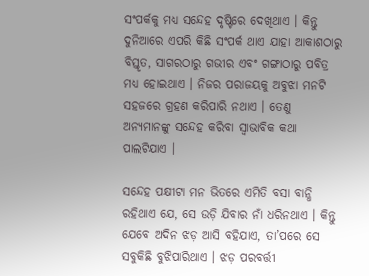ସଂପର୍କକୁ ମଧ୍ୟ ସନ୍ଦେହ ଦୃଷ୍ଟିରେ ଦେଖିଥାଏ । କିନ୍ତୁ ଦୁନିଆରେ ଏପରି କିଛି ସଂପର୍କ ଥାଏ ଯାହା ଆକାଶଠାରୁ ବିସ୍ତୃତ, ସାଗରଠାରୁ ଗଭୀର ଏବଂ ଗଙ୍ଗାଠାରୁ ପବିତ୍ର ମଧ୍ୟ ହୋଇଥାଏ । ନିଜର ପରାଜୟକୁ ଅବୁଝା ମନଟି ସହଜରେ ଗ୍ରହଣ କରିପାରି ନଥାଏ । ତେଣୁ ଅନ୍ୟମାନଙ୍କୁ ସନ୍ଦେହ କରିବା ସ୍ୱାଭାବିକ କଥା ପାଲଟିଯାଏ ।

ସନ୍ଦେହ ପକ୍ଷୀଟା ମନ ଭିତରେ ଏମିତି ବସା ବାନ୍ଧି ରହିଥାଏ ଯେ, ସେ ଉଡ଼ି ଯିବାର ନାଁ ଧରିନଥାଏ । କିନ୍ତୁ ଯେବେ ଅଦିନ ଝଡ଼ ଆସି ବହିଯାଏ, ତା’ପରେ ସେ ସବୁକିଛି ବୁଝିପାରିଥାଏ । ଝଡ଼ ପରବର୍ତ୍ତୀ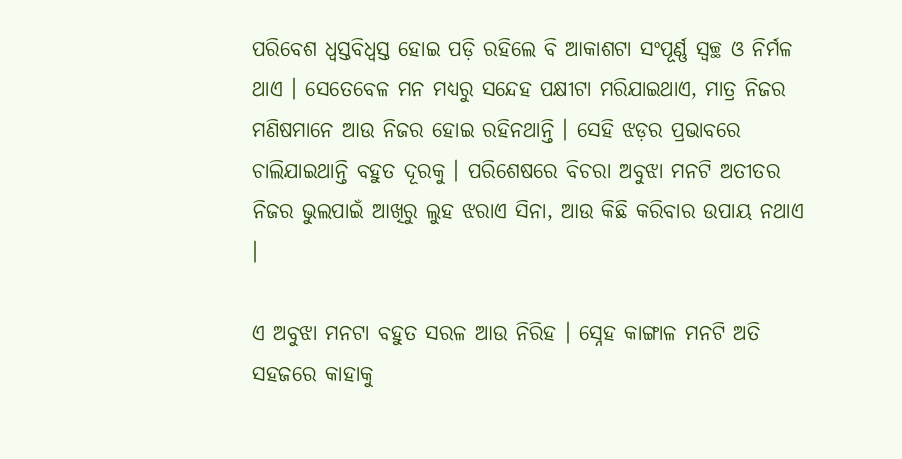ପରିବେଶ ଧ୍ୱସ୍ତବିଧ୍ୱସ୍ତ ହୋଇ ପଡ଼ି ରହିଲେ ବି ଆକାଶଟା ସଂପୂର୍ଣ୍ଣ ସ୍ୱଚ୍ଛ ଓ ନିର୍ମଳ ଥାଏ । ସେତେବେଳ ମନ ମଧ୍ୟରୁ ସନ୍ଦେହ ପକ୍ଷୀଟା ମରିଯାଇଥାଏ, ମାତ୍ର ନିଜର ମଣିଷମାନେ ଆଉ ନିଜର ହୋଇ ରହିନଥାନ୍ତି । ସେହି ଝଡ଼ର ପ୍ରଭାବରେ ଚାଲିଯାଇଥାନ୍ତି ବହୁତ ଦୂରକୁ । ପରିଶେଷରେ ବିଚରା ଅବୁଝା ମନଟି ଅତୀତର ନିଜର ଭୁଲପାଇଁ ଆଖିରୁ ଲୁହ ଝରାଏ ସିନା, ଆଉ କିଛି କରିବାର ଉପାୟ ନଥାଏ ।

ଏ ଅବୁଝା ମନଟା ବହୁତ ସରଳ ଆଉ ନିରିହ । ସ୍ନେହ କାଙ୍ଗାଳ ମନଟି ଅତି ସହଜରେ କାହାକୁ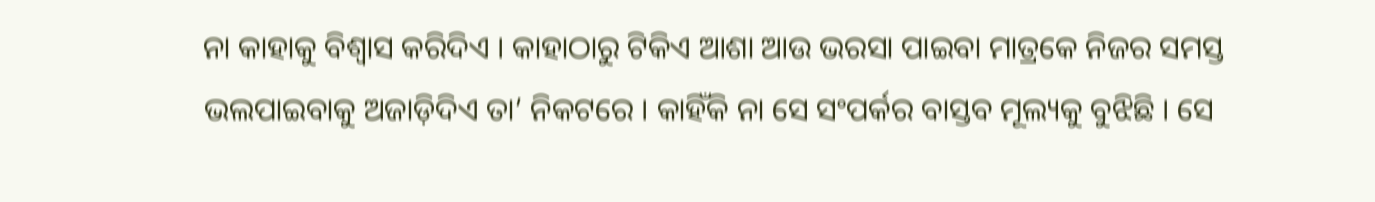ନା କାହାକୁ ବିଶ୍ୱାସ କରିଦିଏ । କାହାଠାରୁ ଟିକିଏ ଆଶା ଆଉ ଭରସା ପାଇବା ମାତ୍ରକେ ନିଜର ସମସ୍ତ ଭଲପାଇବାକୁ ଅଜାଡ଼ିଦିଏ ତା’ ନିକଟରେ । କାହିଁକି ନା ସେ ସଂପର୍କର ବାସ୍ତବ ମୂଲ୍ୟକୁ ବୁଝିଛି । ସେ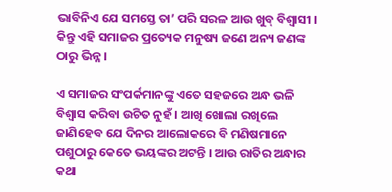ଭାବିନିଏ ଯେ ସମସ୍ତେ ତା’ ପରି ସରଳ ଆଉ ଖୁବ୍ ବିଶ୍ୱାସୀ । କିନ୍ତୁ ଏହି ସମାଜର ପ୍ରତ୍ୟେକ ମନୁଷ୍ୟ ଜଣେ ଅନ୍ୟ ଜଣଙ୍କ ଠାରୁ ଭିନ୍ନ ।

ଏ ସମାଜର ସଂପର୍କମାନଙ୍କୁ ଏତେ ସହଜରେ ଅନ୍ଧ ଭଳି ବିଶ୍ୱାସ କରିବା ଉଚିତ ନୁହଁ । ଆଖି ଖୋଲା ରଖିଲେ ଜାଣିହେବ ଯେ ଦିନର ଆଲୋକରେ ବି ମଣିଷମାନେ ପଶୁଠାରୁ କେତେ ଭୟଙ୍କର ଅଟନ୍ତି । ଆଉ ରାତିର ଅନ୍ଧାର କଥା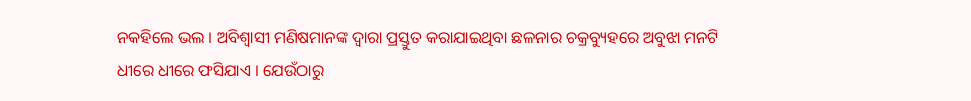ନକହିଲେ ଭଲ । ଅବିଶ୍ୱାସୀ ମଣିଷମାନଙ୍କ ଦ୍ଵାରା ପ୍ରସ୍ତୁତ କରାଯାଇଥିବା ଛଳନାର ଚକ୍ରବ୍ୟୁହରେ ଅବୁଝା ମନଟି ଧୀରେ ଧୀରେ ଫସିଯାଏ । ଯେଉଁଠାରୁ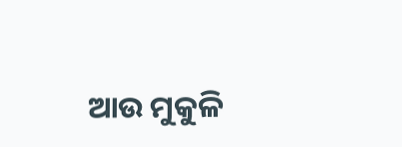ଆଉ ମୁକୁଳି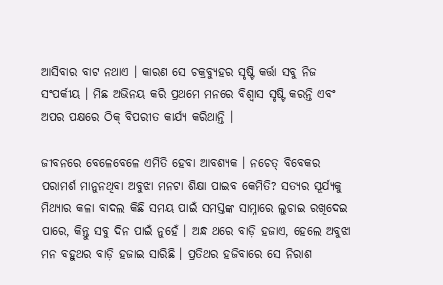ଆସିବାର ବାଟ ନଥାଏ । କାରଣ ସେ ଚକ୍ରବ୍ୟୁହର ସୃଷ୍ଟି କର୍ତ୍ତା ସବୁ ନିଜ ସଂପର୍କୀୟ । ମିଛ ଅଭିନୟ କରି ପ୍ରଥମେ ମନରେ ବିଶ୍ୱାସ ସୃଷ୍ଟି କରନ୍ତି ଏବଂ ଅପର ପକ୍ଷରେ ଠିକ୍ ବିପରୀତ କାର୍ଯ୍ୟ କରିଥାନ୍ତି ।

ଜୀବନରେ ବେଳେବେଳେ ଏମିତି ହେବା ଆବଶ୍ୟକ । ନଚେତ୍ ବିବେକର ପରାମର୍ଶ ମାନୁନଥିବା ଅବୁଝା ମନଟା ଶିକ୍ଷା ପାଇବ କେମିତି? ସତ୍ୟର ସୂର୍ଯ୍ୟକୁ ମିଥ୍ୟାର କଳା ବାଦଲ କିଛି ସମୟ ପାଇଁ ସମସ୍ତଙ୍କ ସାମ୍ନାରେ ଲୁଚାଇ ରଖିଦେଇ ପାରେ, କିନ୍ତୁ ସବୁ ଦିନ ପାଇଁ ନୁହେଁ । ଅନ୍ଧ ଥରେ ବାଡ଼ି ହଜାଏ, ହେଲେ ଅବୁଝା ମନ ବହୁଥର ବାଡ଼ି ହଜାଇ ସାରିଛି । ପ୍ରତିଥର ହଜିବାରେ ସେ ନିରାଶ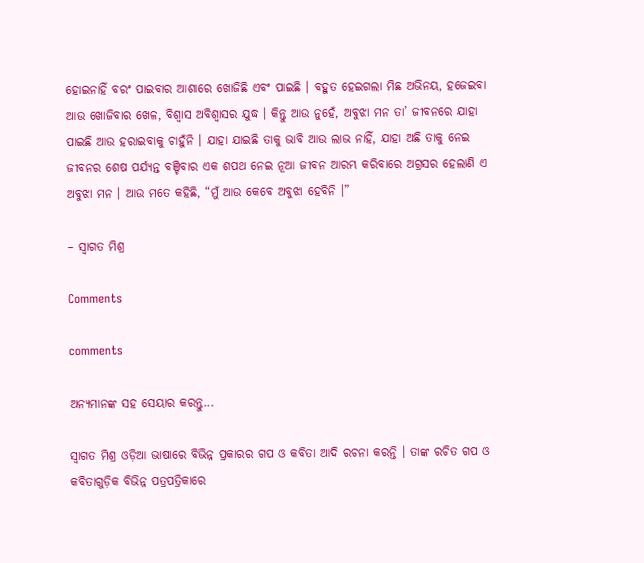ହୋଇନାହିଁ ବରଂ ପାଇବାର ଆଶାରେ ଖୋଜିଛି ଏବଂ ପାଇଛି । ବହୁତ ହେଇଗଲା ମିଛ ଅଭିନୟ, ହଜେଇବା ଆଉ ଖୋଜିବାର ଖେଳ, ବିଶ୍ୱାସ ଅବିଶ୍ୱାସର ଯୁଦ୍ଧ । କିନ୍ତୁ ଆଉ ନୁହେଁ, ଅବୁଝା ମନ ତା’ ଜୀବନରେ ଯାହା ପାଇଛି ଆଉ ହରାଇବାକୁ ଚାହୁଁନି । ଯାହା ଯାଇଛି ତାକୁ ଭାବି ଆଉ ଲାଭ ନାହିଁ, ଯାହା ଅଛି ତାକୁ ନେଇ ଜୀବନର ଶେଷ ପର୍ଯ୍ୟନ୍ତ ବଞ୍ଚିବାର ଏକ ଶପଥ ନେଇ ନୂଆ ଜୀବନ ଆରମ୍ଭ କରିବାରେ ଅଗ୍ରସର ହେଲାଣି ଏ ଅବୁଝା ମନ । ଆଉ ମତେ କହିଛି, “ମୁଁ ଆଉ କେବେ ଅବୁଝା ହେବିନି ।”

– ସ୍ଵାଗତ ମିଶ୍ର

Comments

comments

ଅନ୍ୟମାନଙ୍କ ସହ ସେୟାର କରନ୍ତୁ...

ସ୍ଵାଗତ ମିଶ୍ର ଓଡ଼ିଆ ଭାଷାରେ ବିଭିନ୍ନ ପ୍ରକାରର ଗପ ଓ କବିତା ଆଦି ରଚନା କରନ୍ତି । ତାଙ୍କ ରଚିତ ଗପ ଓ କବିତାଗୁଡ଼ିକ ବିଭିନ୍ନ ପତ୍ରପତ୍ରିକାରେ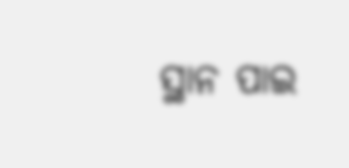ସ୍ଥାନ ପାଇ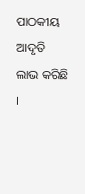ପାଠକୀୟ ଆଦୃତି ଲାଭ କରିଛି ।